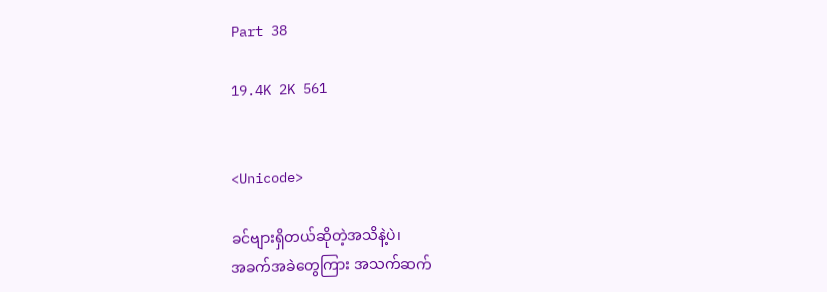Part 38

19.4K 2K 561


<Unicode>

ခင်ဗျားရှိတယ်ဆိုတဲ့အသိနဲ့ပဲ၊
အခက်အခဲတွေကြား အသက်ဆက်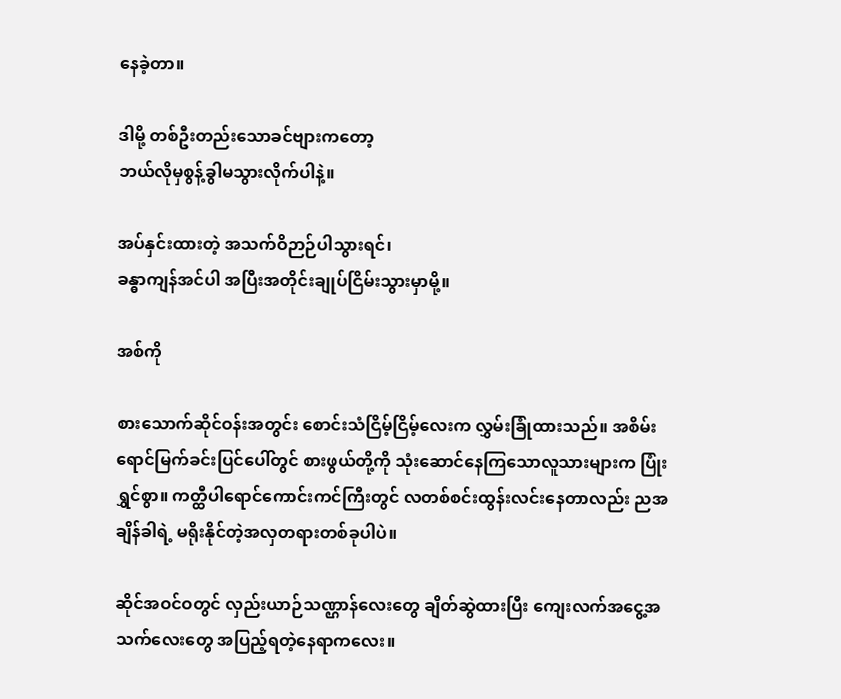နေခဲ့တာ။

ဒါမို့ တစ်ဦးတည်းသောခင်ဗျားကတော့
ဘယ်လိုမှစွန့်ခွါမသွားလိုက်ပါနဲ့။

အပ်နှင်းထားတဲ့ အသက်ဝိဉာဉ်ပါသွားရင်၊
ခန္ဓာကျန်အင်ပါ အပြီးအတိုင်းချုပ်ငြိမ်းသွားမှာမို့။

အစ်ကို

စားသောက်ဆိုင်ဝန်းအတွင်း စောင်းသံငြိမ့်ငြိမ့်လေးက လွှမ်းခြုံထားသည်။ အစိမ်းရောင်မြက်ခင်းပြင်ပေါ်တွင် စားဖွယ်တို့ကို သုံးဆောင်နေကြသောလူသားများက ပြုံးရွှင်စွာ။ ကတ္ထီပါရောင်ကောင်းကင်ကြီးတွင် လတစ်စင်းထွန်းလင်းနေတာလည်း ညအချိန်ခါရဲ့ မရိုးနိုင်တဲ့အလှတရားတစ်ခုပါပဲ။

ဆိုင်အဝင်ဝတွင် လှည်းယာဉ်သဏ္ဌာန်လေးတွေ ချိတ်ဆွဲထားပြီး ကျေးလက်အငွေ့အသက်လေးတွေ အပြည့်ရတဲ့နေရာကလေး။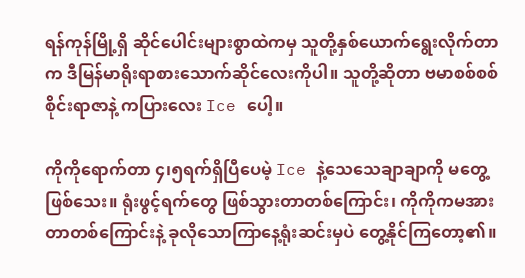ရန်ကုန်မြို့ရှိ ဆိုင်ပေါင်းများစွာထဲကမှ သူတို့နှစ်ယောက်ရွေးလိုက်တာက ဒီမြန်မာရိုးရာစားသောက်ဆိုင်လေးကိုပါ။ သူတို့ဆိုတာ ဗမာစစ်စစ် စိုင်းရာဇာနဲ့ ကပြားလေး Ice ပေါ့။

ကိုကိုရောက်တာ ၄၊၅ရက်ရှိပြီပေမဲ့ Ice နဲ့သေသေချာချာကို မတွေ့ဖြစ်သေး။ ရုံးဖွင့်ရက်တွေ ဖြစ်သွားတာတစ်ကြောင်း၊ ကိုကိုကမအားတာတစ်ကြောင်းနဲ့ ခုလိုသောကြာနေ့ရုံးဆင်းမှပဲ တွေ့နိုင်ကြတော့၏။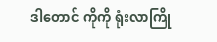ဒါတောင် ကိုကို ရုံးလာကြို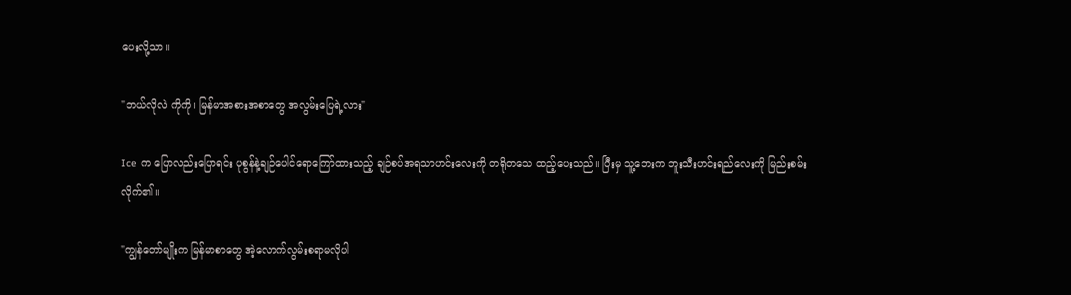ပေးလို့သာ။

"ဘယ်လိုလဲ ကိုကို၊ မြန်မာအစားအစာတွေ အလွမ်းပြေရဲ့လား"

Ice က ပြောလည်းပြောရင်း ပုစွန်နဲ့ချဉ်ပေါင်ရောကြော်ထားသည့် ချဉ်စပ်အရသာဟင်းလေးကို တရိုတသေ ထည့်ပေးသည်။ ပြီးမှ သူ့ဘေးက ဘူးသီးဟင်းရည်လေးကို မြည်းစမ်းလိုက်၏။

"ကျွန်တော်မျိုးက မြန်မာစာတွေ အဲ့လောက်လွမ်းစရာမလိုပါ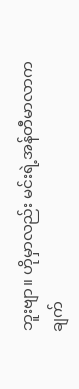ဘူးဗျာ။ ဟိုမှာလည်း မင်းရဲ့အန်တီမာလာက ချက်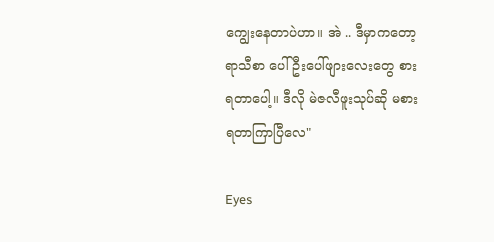ကျွေးနေတာပဲဟာ။ အဲ .. ဒီမှာကတော့ ရာသီစာ ပေါ်ဦးပေါ်ဖျားလေးတွေ စားရတာပေါ့။ ဒီလို မဲဇလီဖူးသုပ်ဆို မစားရတာကြာပြီလေ"

Eyes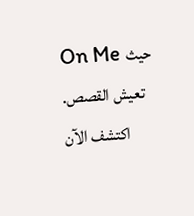On Me حيث تعيش القصص. اكتشف الآن